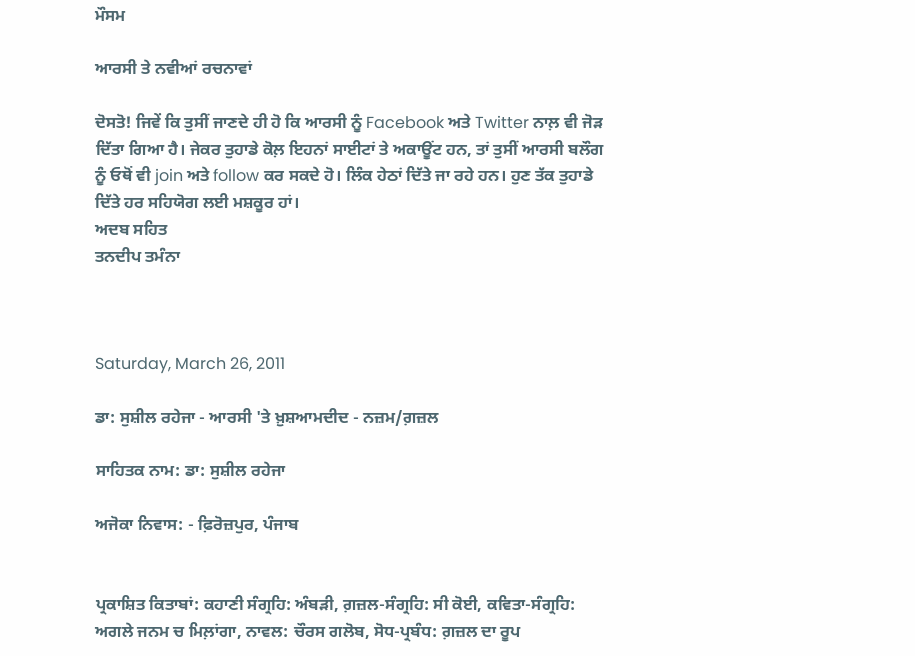ਮੌਸਮ

ਆਰਸੀ ਤੇ ਨਵੀਆਂ ਰਚਨਾਵਾਂ

ਦੋਸਤੋ! ਜਿਵੇਂ ਕਿ ਤੁਸੀਂ ਜਾਣਦੇ ਹੀ ਹੋ ਕਿ ਆਰਸੀ ਨੂੰ Facebook ਅਤੇ Twitter ਨਾਲ਼ ਵੀ ਜੋੜ ਦਿੱਤਾ ਗਿਆ ਹੈ। ਜੇਕਰ ਤੁਹਾਡੇ ਕੋਲ਼ ਇਹਨਾਂ ਸਾਈਟਾਂ ਤੇ ਅਕਾਊਂਟ ਹਨ, ਤਾਂ ਤੁਸੀਂ ਆਰਸੀ ਬਲੌਗ ਨੂੰ ਓਥੋਂ ਵੀ join ਅਤੇ follow ਕਰ ਸਕਦੇ ਹੋ। ਲਿੰਕ ਹੇਠਾਂ ਦਿੱਤੇ ਜਾ ਰਹੇ ਹਨ। ਹੁਣ ਤੱਕ ਤੁਹਾਡੇ ਦਿੱਤੇ ਹਰ ਸਹਿਯੋਗ ਲਈ ਮਸ਼ਕੂਰ ਹਾਂ।
ਅਦਬ ਸਹਿਤ
ਤਨਦੀਪ ਤਮੰਨਾ



Saturday, March 26, 2011

ਡਾ: ਸੁਸ਼ੀਲ ਰਹੇਜਾ - ਆਰਸੀ 'ਤੇ ਖ਼ੁਸ਼ਆਮਦੀਦ - ਨਜ਼ਮ/ਗ਼ਜ਼ਲ

ਸਾਹਿਤਕ ਨਾਮ: ਡਾ: ਸੁਸ਼ੀਲ ਰਹੇਜਾ

ਅਜੋਕਾ ਨਿਵਾਸ: - ਫ਼ਿਰੋਜ਼ਪੁਰ, ਪੰਜਾਬ


ਪ੍ਰਕਾਸ਼ਿਤ ਕਿਤਾਬਾਂ: ਕਹਾਣੀ ਸੰਗ੍ਰਹਿ: ਅੰਬੜੀ, ਗ਼ਜ਼ਲ-ਸੰਗ੍ਰਹਿ: ਸੀ ਕੋਈ, ਕਵਿਤਾ-ਸੰਗ੍ਰਹਿ: ਅਗਲੇ ਜਨਮ ਚ ਮਿਲ਼ਾਂਗਾ, ਨਾਵਲ: ਚੌਰਸ ਗਲੋਬ, ਸੋਧ-ਪ੍ਰਬੰਧ: ਗ਼ਜ਼ਲ ਦਾ ਰੂਪ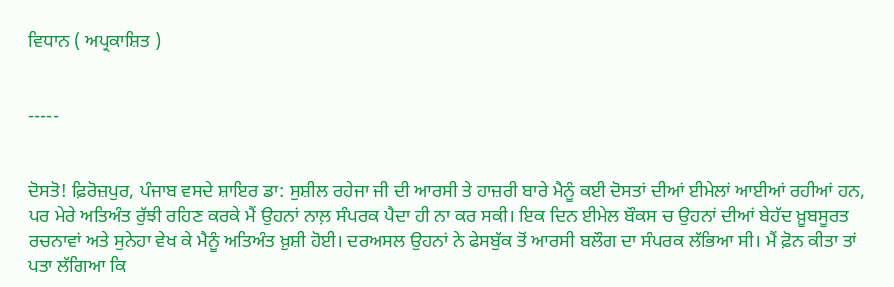ਵਿਧਾਨ ( ਅਪ੍ਰਕਾਸ਼ਿਤ )


-----


ਦੋਸਤੋ! ਫ਼ਿਰੋਜ਼ਪੁਰ, ਪੰਜਾਬ ਵਸਦੇ ਸ਼ਾਇਰ ਡਾ: ਸੁਸ਼ੀਲ ਰਹੇਜਾ ਜੀ ਦੀ ਆਰਸੀ ਤੇ ਹਾਜ਼ਰੀ ਬਾਰੇ ਮੈਨੂੰ ਕਈ ਦੋਸਤਾਂ ਦੀਆਂ ਈਮੇਲਾਂ ਆਈਆਂ ਰਹੀਆਂ ਹਨ, ਪਰ ਮੇਰੇ ਅਤਿਅੰਤ ਰੁੱਝੀ ਰਹਿਣ ਕਰਕੇ ਮੈਂ ਉਹਨਾਂ ਨਾਲ਼ ਸੰਪਰਕ ਪੈਦਾ ਹੀ ਨਾ ਕਰ ਸਕੀ। ਇਕ ਦਿਨ ਈਮੇਲ ਬੌਕਸ ਚ ਉਹਨਾਂ ਦੀਆਂ ਬੇਹੱਦ ਖ਼ੂਬਸੂਰਤ ਰਚਨਾਵਾਂ ਅਤੇ ਸੁਨੇਹਾ ਵੇਖ ਕੇ ਮੈਨੂੰ ਅਤਿਅੰਤ ਖ਼ੁਸ਼ੀ ਹੋਈ। ਦਰਅਸਲ ਉਹਨਾਂ ਨੇ ਫੇਸਬੁੱਕ ਤੋਂ ਆਰਸੀ ਬਲੌਗ ਦਾ ਸੰਪਰਕ ਲੱਭਿਆ ਸੀ। ਮੈਂ ਫ਼ੋਨ ਕੀਤਾ ਤਾਂ ਪਤਾ ਲੱਗਿਆ ਕਿ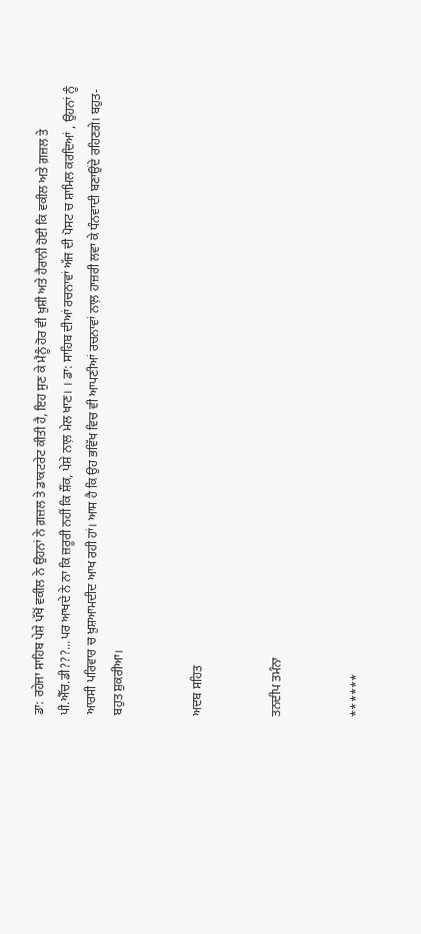ਡਾ: ਰਹੇਜਾ ਸਾਹਿਬ ਪੇਸ਼ੇ ਪੱਖੋਂ ਵਕੀਲ ਨੇ ਉਹਨਾਂ ਨੇ ਗ਼ਜ਼ਲ ਤੇ ਡਾਕਟਰੇਟ ਕੀਤੀ ਹੈ, ਇਹ ਸੁਣ ਕੇ ਮੈਨੂੰ ਹੋਰ ਵੀ ਖ਼ੁਸ਼ੀ ਅਤੇ ਹੈਰਾਨੀ ਹੋਈ ਕਿ ਵਕੀਲ ਅਤੇ ਗ਼ਜ਼ਲ ਤੇ ਪੀ.ਐੱਚ.ਡੀ???...ਪਰ ਆਖਦੇ ਨੇ ਨਾ ਕਿ ਜ਼ਰੂਰੀ ਨਹੀਂ ਕਿ ਸ਼ੌਂਕ, ਪੇਸ਼ੇ ਨਾਲ਼ ਮੇਲ ਖਾਣ। । ਡਾ: ਸਾਹਿਬ ਦੀਆਂ ਰਚਨਾਵਾਂ ਅੱਜ ਦੀ ਪੋਸਟ ਚ ਸ਼ਾਮਿਲ ਕਰਦਿਆਂ , ਉਹਨਾਂ ਨੂੰ ਆਰਸੀ ਪਰਿਵਾਰ ਚ ਖ਼ੁਸ਼ਆਮਦੀਦ ਆਖ ਰਹੀ ਹਾਂ। ਆਸ ਹੈ ਕਿ ਉਹ ਭਵਿੱਖ ਵਿਚ ਵੀ ਆਪਣੀਆਂ ਰਚਨਾਵਾਂ ਨਾਲ਼ ਹਾਜ਼ਰੀ ਲਵਾ ਕੇ ਧੰਨਵਾਦੀ ਬਣਾਉਂਦੇ ਰਹਿਣਗੇ। ਬਹੁਤ-ਬਹੁਤ ਸ਼ੁਕਰੀਆ।


ਅਦਬ ਸਹਿਤ


ਤਨਦੀਪ ਤਮੰਨਾ


******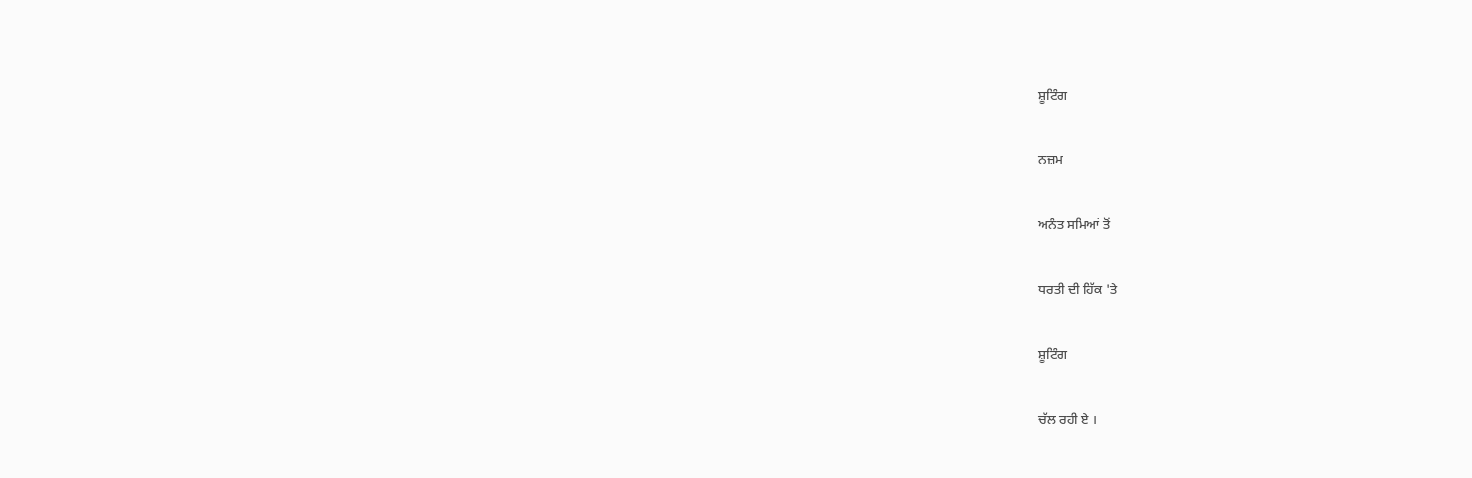ਸ਼ੂਟਿੰਗ


ਨਜ਼ਮ


ਅਨੰਤ ਸਮਿਆਂ ਤੋਂ


ਧਰਤੀ ਦੀ ਹਿੱਕ 'ਤੇ


ਸ਼ੂਟਿੰਗ


ਚੱਲ ਰਹੀ ਏ ।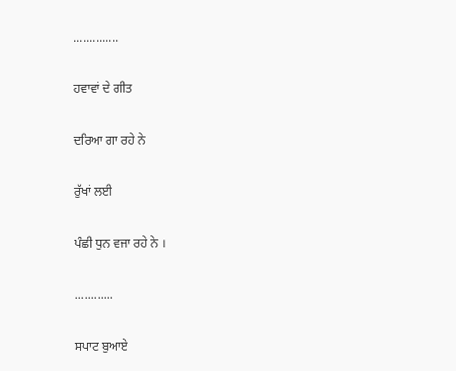..............


ਹਵਾਵਾਂ ਦੇ ਗੀਤ


ਦਰਿਆ ਗਾ ਰਹੇ ਨੇ


ਰੁੱਖਾਂ ਲਈ


ਪੰਛੀ ਧੁਨ ਵਜਾ ਰਹੇ ਨੇ ।


............


ਸਪਾਟ ਬੁਆਏ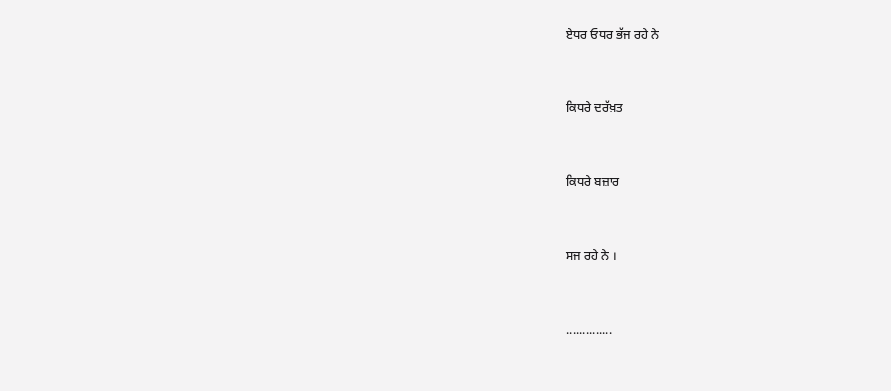ਏਧਰ ਓਧਰ ਭੱਜ ਰਹੇ ਨੇ


ਕਿਧਰੇ ਦਰੱਖ਼ਤ


ਕਿਧਰੇ ਬਜ਼ਾਰ


ਸਜ ਰਹੇ ਨੇ ।


..............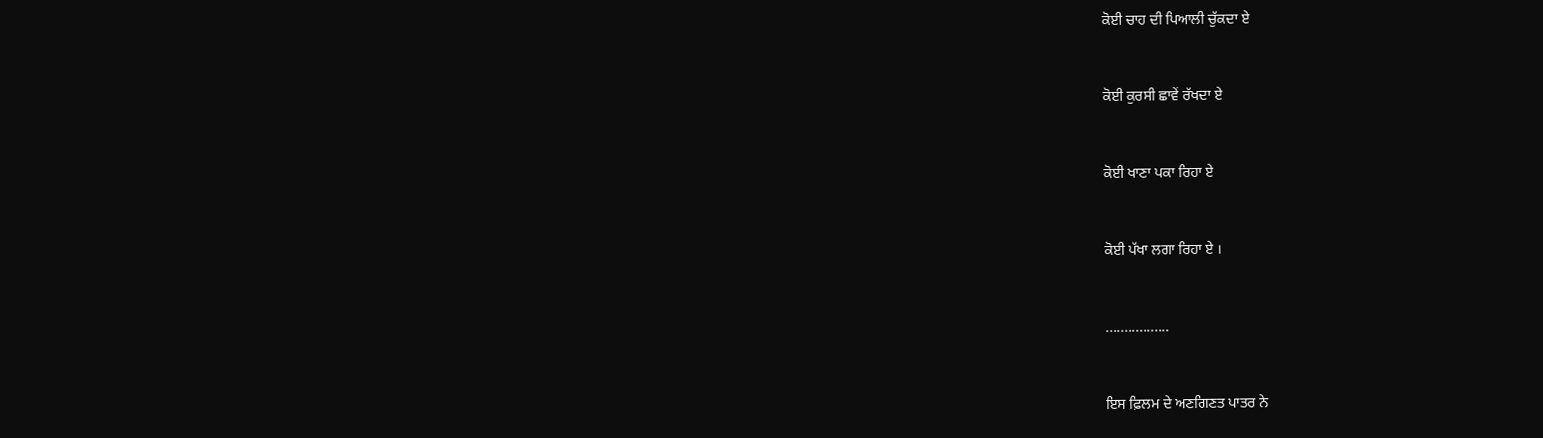ਕੋਈ ਚਾਹ ਦੀ ਪਿਆਲੀ ਚੁੱਕਦਾ ਏ


ਕੋਈ ਕੁਰਸੀ ਛਾਵੇਂ ਰੱਖਦਾ ਏ


ਕੋਈ ਖਾਣਾ ਪਕਾ ਰਿਹਾ ਏ


ਕੋਈ ਪੱਖਾ ਲਗਾ ਰਿਹਾ ਏ ।


.................


ਇਸ ਫ਼ਿਲਮ ਦੇ ਅਣਗਿਣਤ ਪਾਤਰ ਨੇ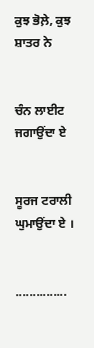ਕੁਝ ਭੋਲ਼ੇ, ਕੁਝ ਸ਼ਾਤਰ ਨੇ


ਚੰਨ ਲਾਈਟ ਜਗਾਉਂਦਾ ਏ


ਸੂਰਜ ਟਰਾਲੀ ਘੁਮਾਉਂਦਾ ਏ ।


...............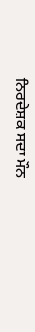ਨਿਰਦੇਸ਼ਕ ਸਦਾ ਮੌਨ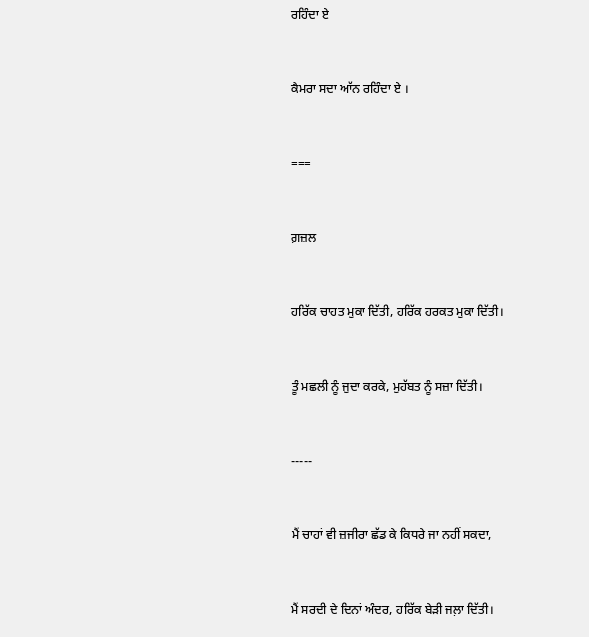ਰਹਿੰਦਾ ਏ


ਕੈਮਰਾ ਸਦਾ ਆੱਨ ਰਹਿੰਦਾ ਏ ।


===


ਗ਼ਜ਼ਲ


ਹਰਿੱਕ ਚਾਹਤ ਮੁਕਾ ਦਿੱਤੀ, ਹਰਿੱਕ ਹਰਕਤ ਮੁਕਾ ਦਿੱਤੀ।


ਤੂੰ ਮਛਲੀ ਨੂੰ ਜੁਦਾ ਕਰਕੇ, ਮੁਹੱਬਤ ਨੂੰ ਸਜ਼ਾ ਦਿੱਤੀ।


-----


ਮੈਂ ਚਾਹਾਂ ਵੀ ਜ਼ਜੀਰਾ ਛੱਡ ਕੇ ਕਿਧਰੇ ਜਾ ਨਹੀਂ ਸਕਦਾ,


ਮੈਂ ਸਰਦੀ ਦੇ ਦਿਨਾਂ ਅੰਦਰ, ਹਰਿੱਕ ਬੇੜੀ ਜਲ਼ਾ ਦਿੱਤੀ।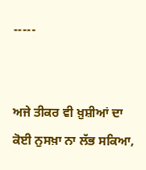-----


ਅਜੇ ਤੀਕਰ ਵੀ ਖ਼ੁਸ਼ੀਆਂ ਦਾ ਕੋਈ ਨੁਸਖ਼ਾ ਨਾ ਲੱਭ ਸਕਿਆ,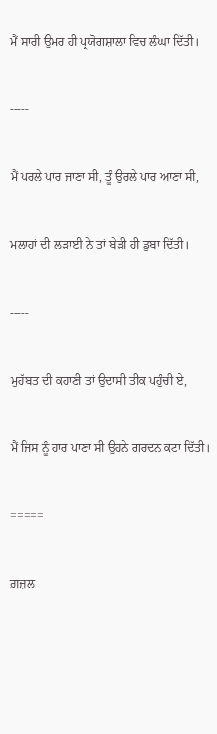ਮੈਂ ਸਾਰੀ ਉਮਰ ਹੀ ਪ੍ਰਯੋਗਸ਼ਾਲਾ ਵਿਚ ਲੰਘਾ ਦਿੱਤੀ।


-----


ਮੈਂ ਪਰਲੇ ਪਾਰ ਜਾਣਾ ਸੀ, ਤੂੰ ਉਰਲੇ ਪਾਰ ਆਣਾ ਸੀ,


ਮਲਾਹਾਂ ਦੀ ਲੜਾਈ ਨੇ ਤਾਂ ਬੇੜੀ ਹੀ ਡੁਬਾ ਦਿੱਤੀ।


-----


ਮੁਹੱਬਤ ਦੀ ਕਹਾਣੀ ਤਾਂ ਉਦਾਸੀ ਤੀਕ ਪਹੁੰਚੀ ਏ,


ਮੈਂ ਜਿਸ ਨੂੰ ਹਾਰ ਪਾਣਾ ਸੀ ਉਹਨੇ ਗਰਦਨ ਕਟਾ ਦਿੱਤੀ।


=====


ਗ਼ਜ਼ਲ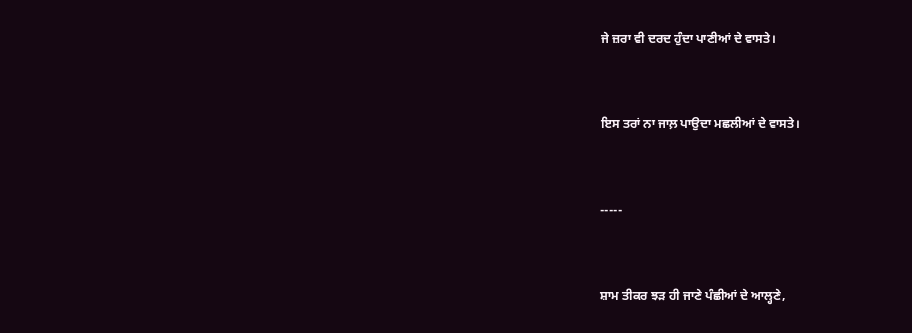ਜੇ ਜ਼ਰਾ ਵੀ ਦਰਦ ਹੁੰਦਾ ਪਾਣੀਆਂ ਦੇ ਵਾਸਤੇ।


ਇਸ ਤਰਾਂ ਨਾ ਜਾਲ਼ ਪਾਉਦਾ ਮਛਲੀਆਂ ਦੇ ਵਾਸਤੇ।


-----


ਸ਼ਾਮ ਤੀਕਰ ਝੜ ਹੀ ਜਾਣੇ ਪੰਛੀਆਂ ਦੇ ਆਲ੍ਹਣੇ,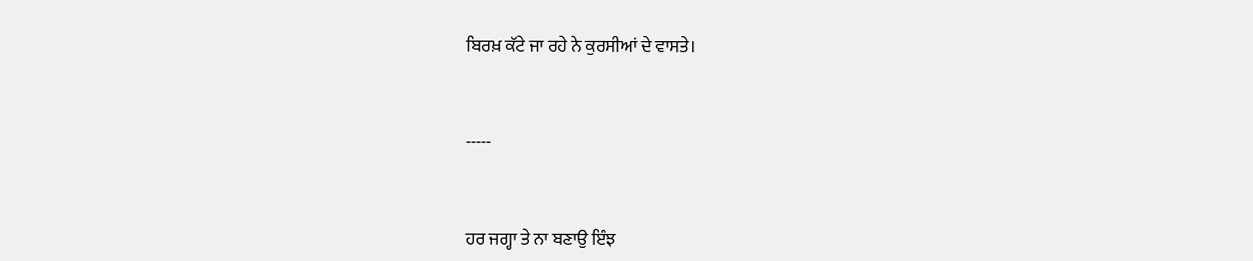ਬਿਰਖ਼ ਕੱਟੇ ਜਾ ਰਹੇ ਨੇ ਕੁਰਸੀਆਂ ਦੇ ਵਾਸਤੇ।


-----


ਹਰ ਜਗ੍ਹਾ ਤੇ ਨਾ ਬਣਾਉ ਇੰਝ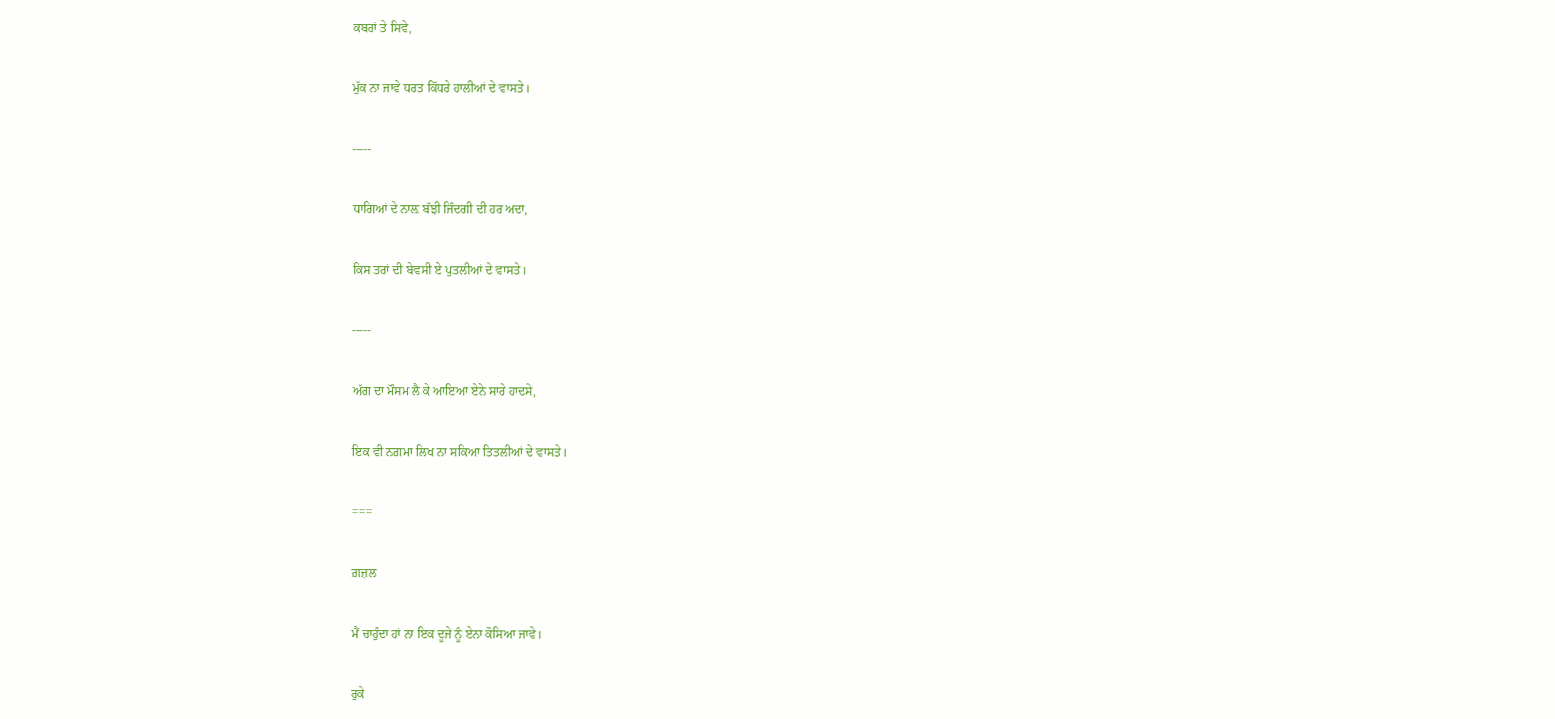ਕਬਰਾਂ ਤੇ ਸਿਵੇ,


ਮੁੱਕ ਨਾ ਜਾਵੇ ਧਰਤ ਕਿੱਧਰੇ ਹਾਲੀਆਂ ਦੇ ਵਾਸਤੇ।


-----


ਧਾਗਿਆਂ ਦੇ ਨਾਲ਼ ਬੱਝੀ ਜਿੰਦਗੀ ਦੀ ਹਰ ਅਦਾ,


ਕਿਸ ਤਰਾਂ ਦੀ ਬੇਵਸੀ ਏ ਪੁਤਲੀਆਂ ਦੇ ਵਾਸਤੇ।


-----


ਅੱਗ ਦਾ ਮੌਸਮ ਲੈ ਕੇ ਆਇਆ ਏਨੇ ਸਾਰੇ ਹਾਦਸੇ,


ਇਕ ਵੀ ਨਗ਼ਮਾ ਲਿਖ ਨਾ ਸਕਿਆ ਤਿਤਲੀਆਂ ਦੇ ਵਾਸਤੇ।


===


ਗ਼ਜ਼ਲ


ਮੈਂ ਚਾਹੁੰਦਾ ਹਾਂ ਨਾ ਇਕ ਦੂਜੇ ਨੂੰ ਏਨਾ ਕੋਸਿਆ ਜਾਵੇ।


ਰੁਕੇ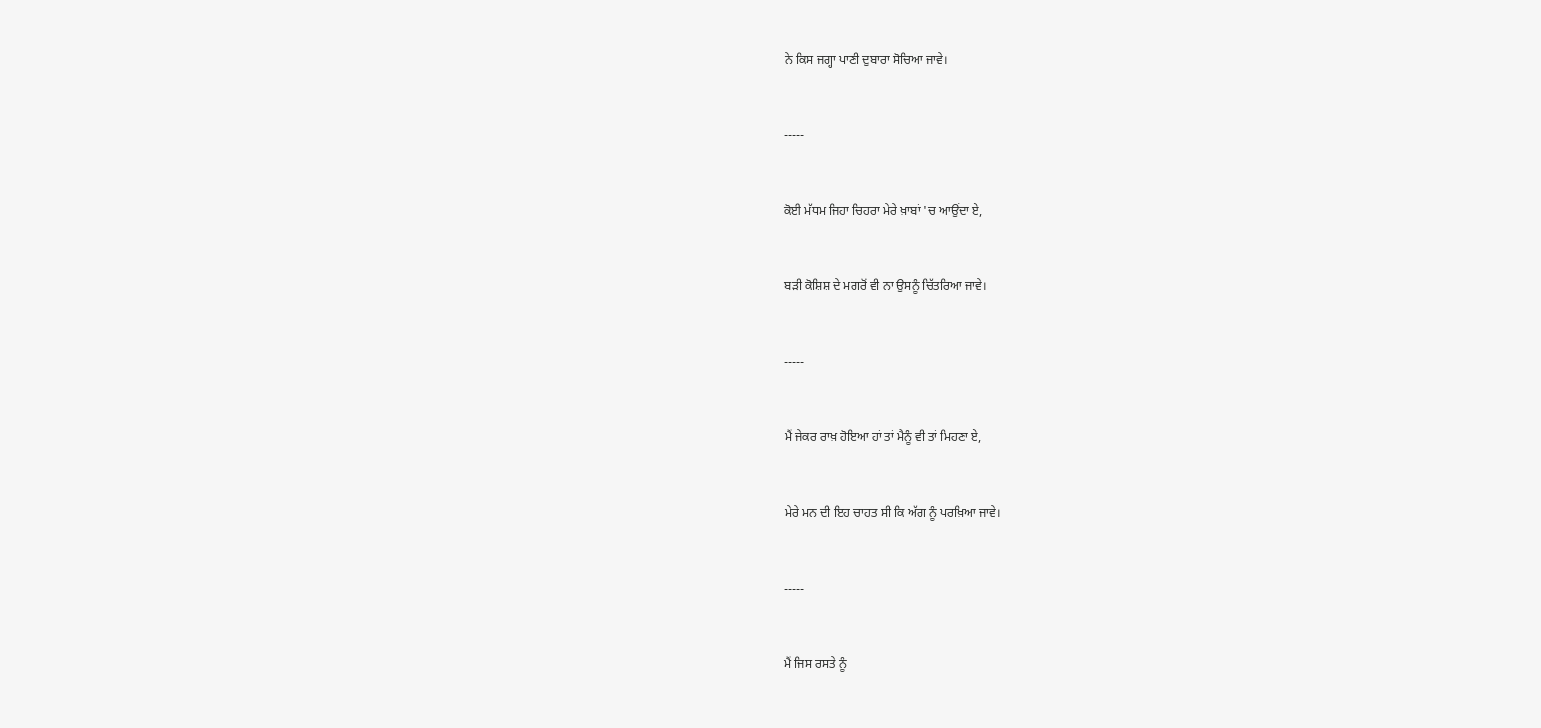ਨੇ ਕਿਸ ਜਗ੍ਹਾ ਪਾਣੀ ਦੁਬਾਰਾ ਸੋਚਿਆ ਜਾਵੇ।


-----


ਕੋਈ ਮੱਧਮ ਜਿਹਾ ਚਿਹਰਾ ਮੇਰੇ ਖ਼ਾਬਾਂ 'ਚ ਆਉਂਦਾ ਏ,


ਬੜੀ ਕੋਸ਼ਿਸ਼ ਦੇ ਮਗਰੋਂ ਵੀ ਨਾ ਉਸਨੂੰ ਚਿੱਤਰਿਆ ਜਾਵੇ।


-----


ਮੈਂ ਜੇਕਰ ਰਾਖ਼ ਹੋਇਆ ਹਾਂ ਤਾਂ ਮੈਨੂੰ ਵੀ ਤਾਂ ਮਿਹਣਾ ਏ,


ਮੇਰੇ ਮਨ ਦੀ ਇਹ ਚਾਹਤ ਸੀ ਕਿ ਅੱਗ ਨੂੰ ਪਰਖ਼ਿਆ ਜਾਵੇ।


-----


ਮੈਂ ਜਿਸ ਰਸਤੇ ਨੂੰ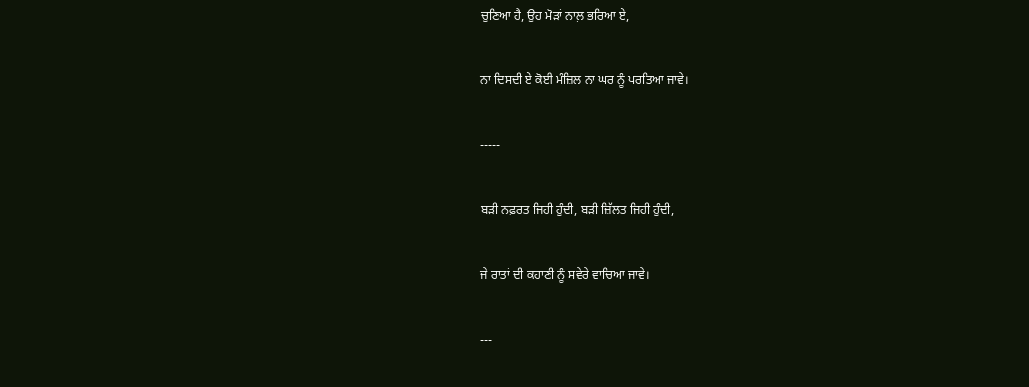ਚੁਣਿਆ ਹੈ, ਉਹ ਮੋੜਾਂ ਨਾਲ਼ ਭਰਿਆ ਏ,


ਨਾ ਦਿਸਦੀ ਏ ਕੋਈ ਮੰਜ਼ਿਲ ਨਾ ਘਰ ਨੂੰ ਪਰਤਿਆ ਜਾਵੇ।


-----


ਬੜੀ ਨਫ਼ਰਤ ਜਿਹੀ ਹੁੰਦੀ, ਬੜੀ ਜ਼ਿੱਲਤ ਜਿਹੀ ਹੁੰਦੀ,


ਜੇ ਰਾਤਾਂ ਦੀ ਕਹਾਣੀ ਨੂੰ ਸਵੇਰੇ ਵਾਚਿਆ ਜਾਵੇ।


---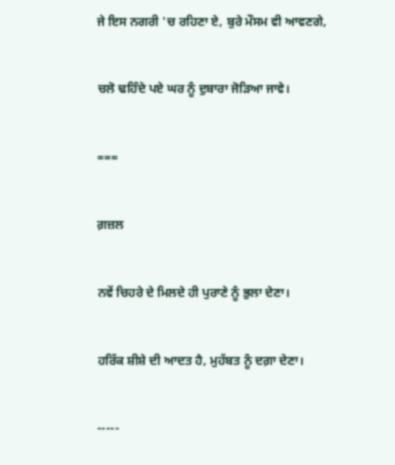ਜੇ ਇਸ ਨਗਰੀ 'ਚ ਰਹਿਣਾ ਏ, ਬੁਰੇ ਮੌਸਮ ਵੀ ਆਵਣਗੇ,


ਚਲੋ ਢਹਿੰਦੇ ਪਏ ਘਰ ਨੂੰ ਦੁਬਾਰਾ ਜੋੜਿਆ ਜਾਵੇ।


===


ਗ਼ਜ਼ਲ


ਨਵੇਂ ਚਿਹਰੇ ਦੇ ਮਿਲਦੇ ਹੀ ਪੁਰਾਣੇ ਨੂੰ ਭੁਲਾ ਦੇਣਾ।


ਹਰਿੱਕ ਸ਼ੀਸ਼ੇ ਦੀ ਆਦਤ ਹੈ, ਮੁਹੱਬਤ ਨੂੰ ਦਗ਼ਾ ਦੇਣਾ।


-----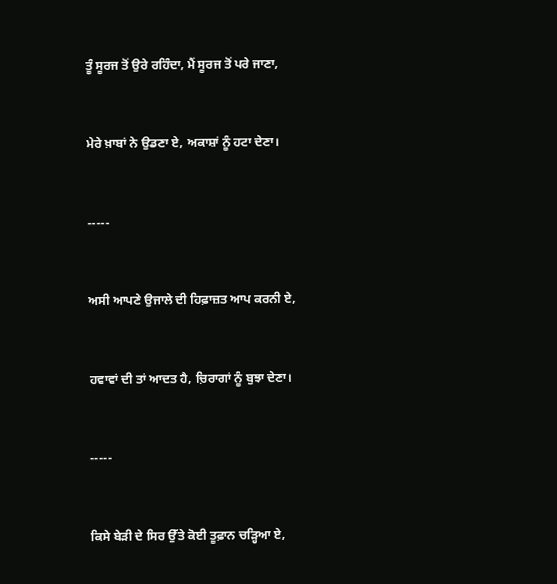ਤੂੰ ਸੂਰਜ ਤੋਂ ਉਰੇ ਰਹਿੰਦਾ, ਮੈਂ ਸੂਰਜ ਤੋਂ ਪਰੇ ਜਾਣਾ,


ਮੇਰੇ ਖ਼ਾਬਾਂ ਨੇ ਉਡਣਾ ਏ, ਅਕਾਸ਼ਾਂ ਨੂੰ ਹਟਾ ਦੇਣਾ।


-----


ਅਸੀ ਆਪਣੇ ਉਜਾਲੇ ਦੀ ਹਿਫ਼ਾਜ਼ਤ ਆਪ ਕਰਨੀ ਏ,


ਹਵਾਵਾਂ ਦੀ ਤਾਂ ਆਦਤ ਹੈ, ਚ਼ਿਰਾਗਾਂ ਨੂੰ ਬੁਝਾ ਦੇਣਾ।


-----


ਕਿਸੇ ਬੇੜੀ ਦੇ ਸਿਰ ਉੱਤੇ ਕੋਈ ਤੂਫ਼ਾਨ ਚੜ੍ਹਿਆ ਏ,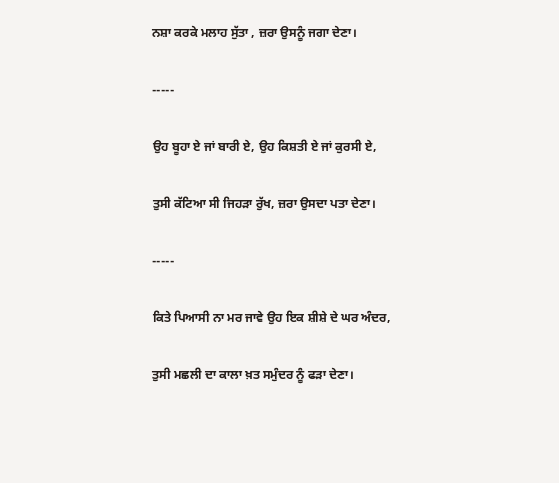ਨਸ਼ਾ ਕਰਕੇ ਮਲਾਹ ਸੁੱਤਾ , ਜ਼ਰਾ ਉਸਨੂੰ ਜਗਾ ਦੇਣਾ।


-----


ਉਹ ਬੂਹਾ ਏ ਜਾਂ ਬਾਰੀ ਏ, ਉਹ ਕਿਸ਼ਤੀ ਏ ਜਾਂ ਕੁਰਸੀ ਏ,


ਤੁਸੀ ਕੱਟਿਆ ਸੀ ਜਿਹੜਾ ਰੁੱਖ, ਜ਼ਰਾ ਉਸਦਾ ਪਤਾ ਦੇਣਾ।


-----


ਕਿਤੇ ਪਿਆਸੀ ਨਾ ਮਰ ਜਾਵੇ ਉਹ ਇਕ ਸ਼ੀਸ਼ੇ ਦੇ ਘਰ ਅੰਦਰ,


ਤੁਸੀ ਮਛਲੀ ਦਾ ਕਾਲਾ ਖ਼ਤ ਸਮੁੰਦਰ ਨੂੰ ਫੜਾ ਦੇਣਾ।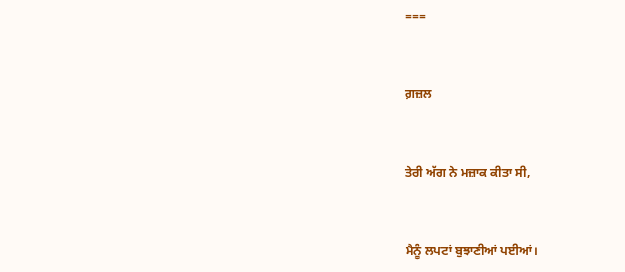===


ਗ਼ਜ਼ਲ


ਤੇਰੀ ਅੱਗ ਨੇ ਮਜ਼ਾਕ ਕੀਤਾ ਸੀ,


ਮੈਨੂੰ ਲਪਟਾਂ ਬੁਝਾਣੀਆਂ ਪਈਆਂ।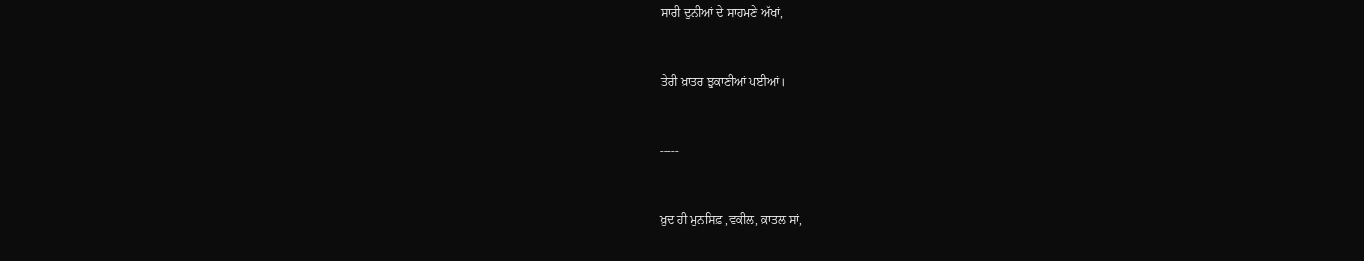ਸਾਰੀ ਦੁਨੀਆਂ ਦੇ ਸਾਹਮਣੇ ਅੱਖਾਂ,


ਤੇਰੀ ਖ਼ਾਤਰ ਝੁਕਾਣੀਆਂ ਪਈਆਂ।


-----


ਖ਼ੁਦ ਹੀ ਮੁਨਸਿਫ਼ ,ਵਕੀਲ, ਕ਼ਾਤਲ ਸਾਂ,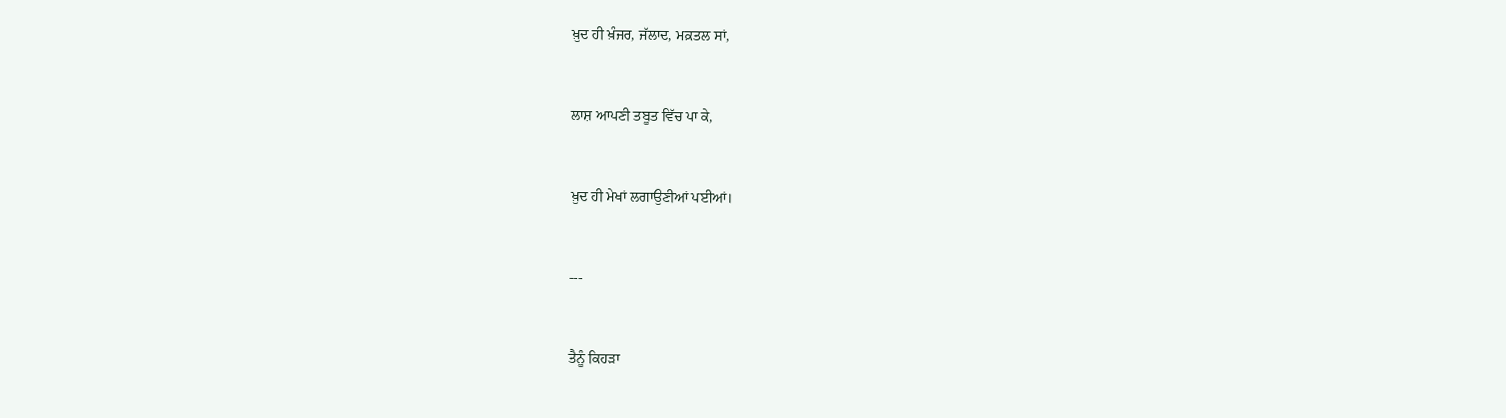ਖ਼ੁਦ ਹੀ ਖ਼ੰਜਰ, ਜੱਲਾਦ, ਮਕ਼ਤਲ ਸਾਂ,


ਲਾਸ਼ ਆਪਣੀ ਤਬੂਤ ਵਿੱਚ ਪਾ ਕੇ,


ਖ਼ੁਦ ਹੀ ਮੇਖਾਂ ਲਗਾਉਣੀਆਂ ਪਈਆਂ।


---


ਤੈਨੂੰ ਕਿਹੜਾ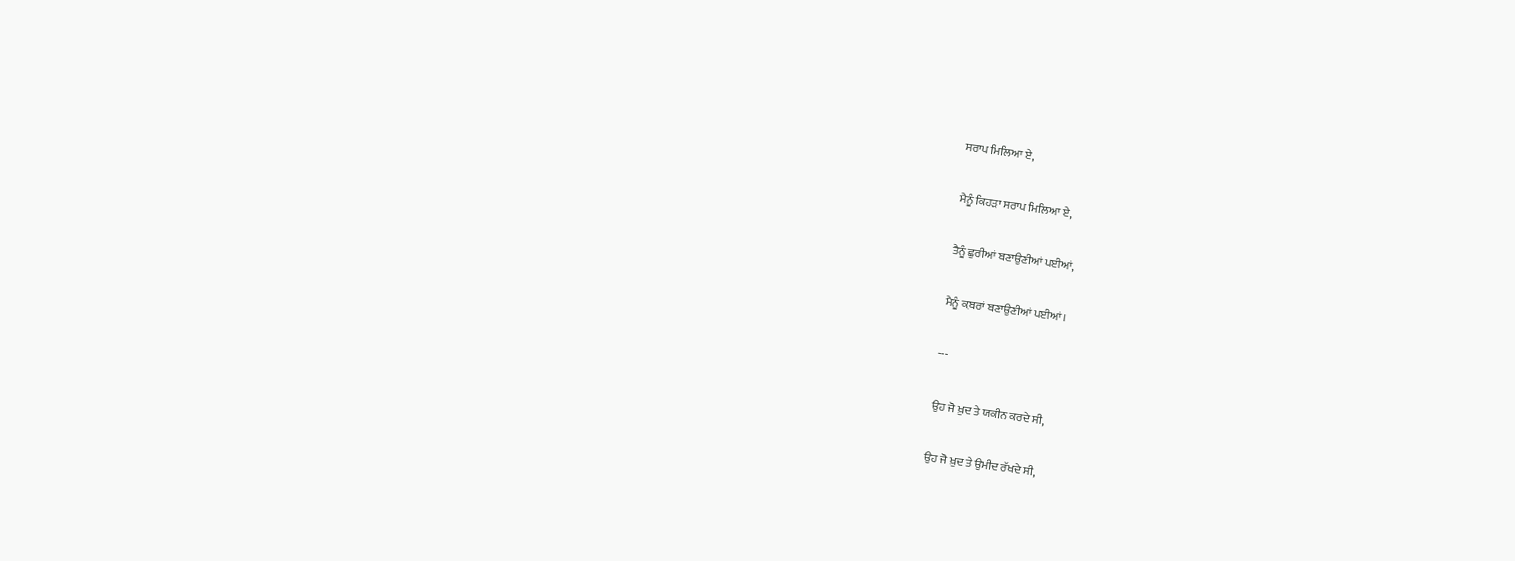ਸਰਾਪ ਮਿਲਿਆ ਏ,


ਮੈਨੂੰ ਕਿਹੜਾ ਸਰਾਪ ਮਿਲਿਆ ਏ,


ਤੈਨੂੰ ਛੁਰੀਆਂ ਬਣਾਉਣੀਆਂ ਪਈਆਂ,


ਮੈਨੂੰ ਕ਼ਬਰਾਂ ਬਣਾਉਣੀਆਂ ਪਈਆਂ।


---


ਉਹ ਜੋ ਖ਼ੁਦ ਤੇ ਯਕੀਨ ਕਰਦੇ ਸੀ,


ਉਹ ਜੋ ਖ਼ੁਦ ਤੇ ਉਮੀਦ ਰੱਖਦੇ ਸੀ,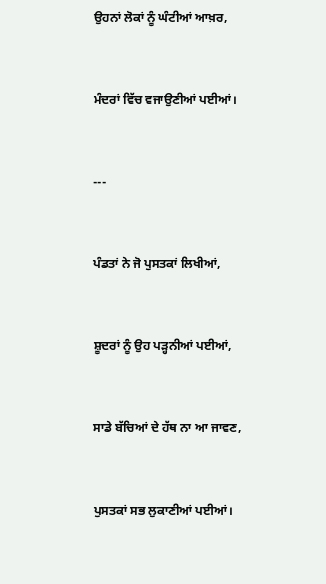ਉਹਨਾਂ ਲੋਕਾਂ ਨੂੰ ਘੰਟੀਆਂ ਆਖ਼ਰ,


ਮੰਦਰਾਂ ਵਿੱਚ ਵਜਾਉਣੀਆਂ ਪਈਆਂ।


---


ਪੰਡਤਾਂ ਨੇ ਜੋ ਪੁਸਤਕਾਂ ਲਿਖੀਆਂ,


ਸ਼ੂਦਰਾਂ ਨੂੰ ਉਹ ਪੜ੍ਹਨੀਆਂ ਪਈਆਂ,


ਸਾਡੇ ਬੱਚਿਆਂ ਦੇ ਹੱਥ ਨਾ ਆ ਜਾਵਣ,


ਪੁਸਤਕਾਂ ਸਭ ਲੁਕਾਣੀਆਂ ਪਈਆਂ।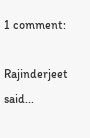1 comment:

Rajinderjeet said...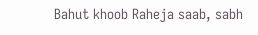Bahut khoob Raheja saab, sabh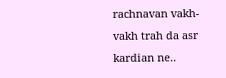rachnavan vakh-vakh trah da asr kardian ne..